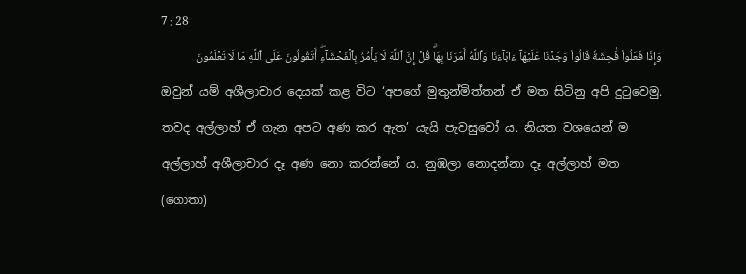7 : 28
وَإِذَا فَعَلُواْ فَٰحِشَةٗ قَالُواْ وَجَدۡنَا عَلَيۡهَآ ءَابَآءَنَا وَٱللَّهُ أَمَرَنَا بِهَاۗ قُلۡ إِنَّ ٱللَّهَ لَا يَأۡمُرُ بِٱلۡفَحۡشَآءِۖ أَتَقُولُونَ عَلَى ٱللَّهِ مَا لَا تَعۡلَمُونَ
ඔවුන් යම් අශීලාචාර දෙයක් කළ විට ‘අපගේ මුතුන්මිත්තන් ඒ මත සිටිනු අපි දුටුවෙමු. තවද අල්ලාහ් ඒ ගැන අපට අණ කර ඇත’ යැයි පැවසුවෝ ය. නියත වශයෙන් ම අල්ලාහ් අශීලාචාර දෑ අණ නො කරන්නේ ය. නුඹලා නොදන්නා දෑ අල්ලාහ් මත (ගොතා)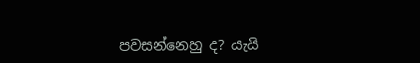පවසන්නෙහු ද? යැයි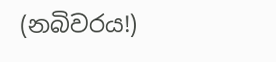(නබිවරය!)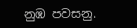නුඹ පවසනු.